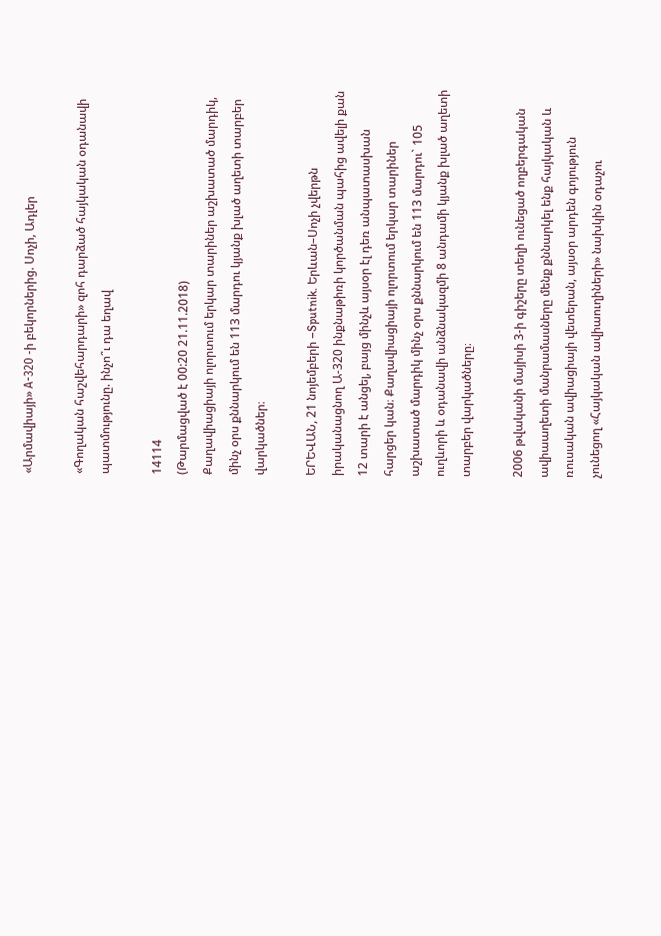«Արմավիայի» А-320 -ի բեկորներից. Սոչի, Ադլեր

«Գողական հաշվեհարդարի» զոհ դարձած հայկական օդանավի պատմությունը. ինչո՞ւ դա եղավ

14114
(Թարմացված է 00:20 21.11.2018)
Քաղավիացիայի ոլորտում երկար տարիներ աշխատած մարդիկ, մինչ օրս քննարկում են 113 մարդու կյանք խլած աղետի տարբեր վարկածներ։

ԵՐԵՎԱՆ, 21 նոյեմբերի –Sputnik. Երևան–Սոչի չվերթն իրականացնող Ա-320 ինքնաթիռի կործանման պահից ավելի քան 12 տարի է անցել, բայց մինչև այսօր էլ դեռ անպատասխան հարցեր կան։ Քաղավիացիայի ոլորտում երկար տարիներ աշխատած մարդիկ մինչ օրս քննարկում են 113 մարդու` 105 ուղևորի և օդանավի անձնակազմի 8 անդամի կյանք խլած աղետի տարբեր վարկածները։

2006 թվականի մայիսի 3-ի գիշերը տեղի ունեցած ողբերգական ավիաաղետի մանրամասները մենք քննարկել ենք հայկական և ռուսական ավիացիայի վետերան, այսօր արդեն գոյություն չունեցող «Հայկական ավիաուղիների» նախկին օդաչու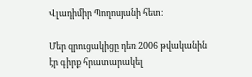Վլադիմիր Պողոսյանի հետ։

Մեր զրուցակիցը դեռ 2006 թվականին էր գիրք հրատարակել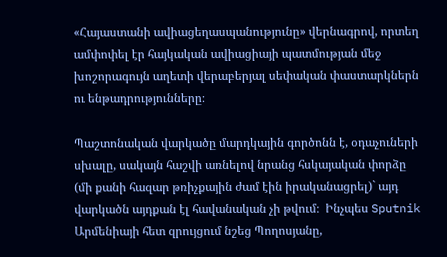«Հայաստանի ավիացեղասպանությունը» վերնագրով, որտեղ ամփոփել էր հայկական ավիացիայի պատմության մեջ խոշորագույն աղետի վերաբերյալ սեփական փաստարկներն ու ենթադրությունները։

Պաշտոնական վարկածը մարդկային գործոնն է, օդաչուների սխալը, սակայն հաշվի առնելով նրանց հսկայական փորձը (մի քանի հազար թռիչքային ժամ էին իրականացրել)` այդ վարկածն այդքան էլ հավանական չի թվում։  Ինչպես Sputnik Արմենիայի հետ զրույցում նշեց Պողոսյանը,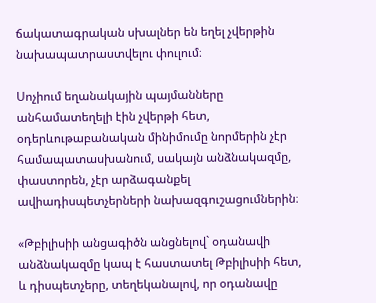ճակատագրական սխալներ են եղել չվերթին նախապատրաստվելու փուլում։

Սոչիում եղանակային պայմանները անհամատեղելի էին չվերթի հետ, օդերևութաբանական մինիմումը նորմերին չէր համապատասխանում, սակայն անձնակազմը, փաստորեն, չէր արձագանքել ավիադիսպետչերների նախազգուշացումներին։

«Թբիլիսիի անցագիծն անցնելով` օդանավի անձնակազմը կապ է հաստատել Թբիլիսիի հետ, և դիսպետչերը, տեղեկանալով, որ օդանավը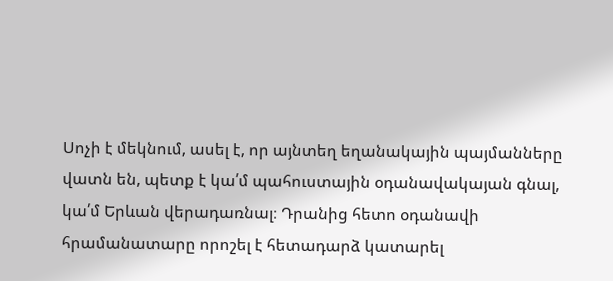Սոչի է մեկնում, ասել է, որ այնտեղ եղանակային պայմանները վատն են, պետք է կա՛մ պահուստային օդանավակայան գնալ, կա՛մ Երևան վերադառնալ։ Դրանից հետո օդանավի հրամանատարը որոշել է հետադարձ կատարել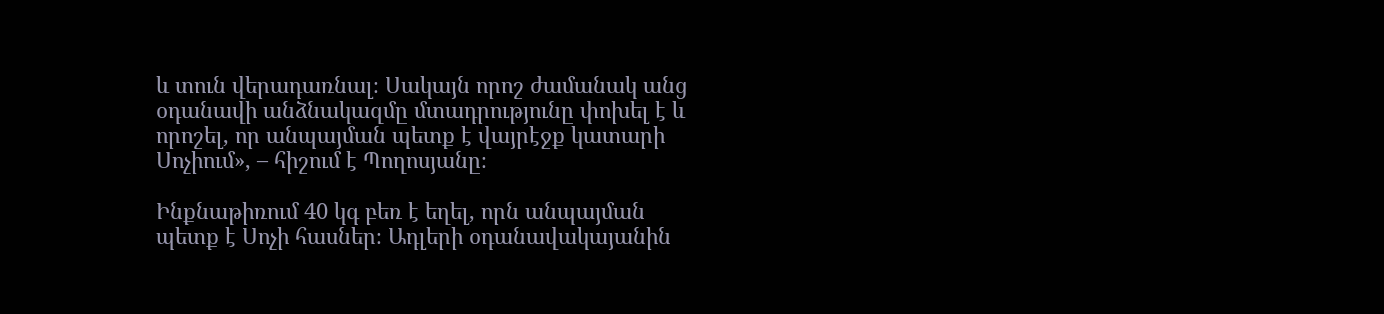և տուն վերադառնալ։ Սակայն որոշ ժամանակ անց օդանավի անձնակազմը մտադրությունը փոխել է և որոշել, որ անպայման պետք է վայրէջք կատարի Սոչիում», – հիշում է Պողոսյանը։

Ինքնաթիռում 40 կգ բեռ է եղել, որն անպայման պետք է Սոչի հասներ։ Ադլերի օդանավակայանին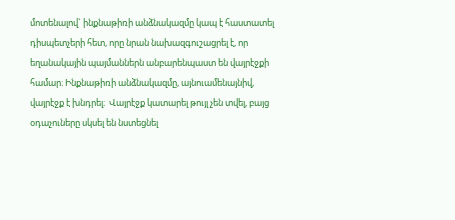մոտենալով` ինքնաթիռի անձնակազմը կապ է հաստատել դիսպետչերի հետ, որը նրան նախազգուշացրել է, որ եղանակային պայմաններն անբարենպաստ են վայրէջքի համար։ Ինքնաթիռի անձնակազմը, այնուամենայնիվ, վայրէջք է խնդրել։  Վայրէջք կատարել թույլ չեն տվել, բայց օդաչուները սկսել են նստեցնել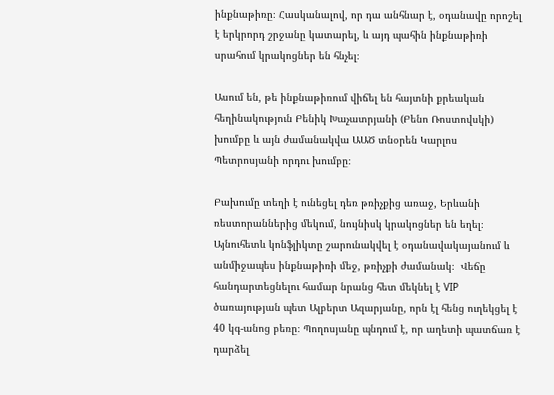ինքնաթիռը։ Հասկանալով, որ դա անհնար է, օդանավը որոշել է երկրորդ շրջանը կատարել, և այդ պահին ինքնաթիռի սրահում կրակոցներ են հնչել։

Ասում են, թե ինքնաթիռում վիճել են հայտնի քրեական հեղինակություն Բենիկ Խաչատրյանի (Բենո Ռոստովսկի) խումբը և այն ժամանակվա ԱԱԾ տնօրեն Կարլոս Պետրոսյանի որդու խումբը։

Բախումը տեղի է ունեցել դեռ թռիչքից առաջ, Երևանի ռեստորաններից մեկում, նույնիսկ կրակոցներ են եղել։ Այնուհետև կոնֆլիկտը շարունակվել է օդանավակայանում և անմիջապես ինքնաթիռի մեջ, թռիչքի ժամանակ։  Վեճը հանդարտեցնելու համար նրանց հետ մեկնել է VIP ծառայության պետ Ալբերտ Ազարյանը, որն էլ հենց ուղեկցել է 40 կգ-անոց բեռը։ Պողոսյանը պնդում է, որ աղետի պատճառ է դարձել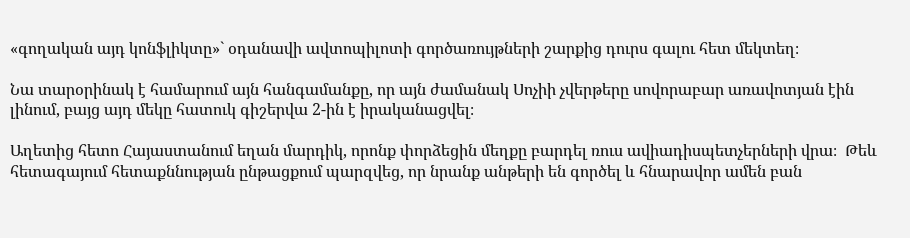«գողական այդ կոնֆլիկտը»` օդանավի ավտոպիլոտի գործառույթների շարքից դուրս գալու հետ մեկտեղ։

Նա տարօրինակ է համարում այն հանգամանքը, որ այն ժամանակ Սոչիի չվերթերը սովորաբար առավոտյան էին լինում, բայց այդ մեկը հատուկ գիշերվա 2-ին է իրականացվել։

Աղետից հետո Հայաստանում եղան մարդիկ, որոնք փորձեցին մեղքը բարդել ռուս ավիադիսպետչերների վրա։  Թեև հետագայում հետաքննության ընթացքում պարզվեց, որ նրանք անթերի են գործել և հնարավոր ամեն բան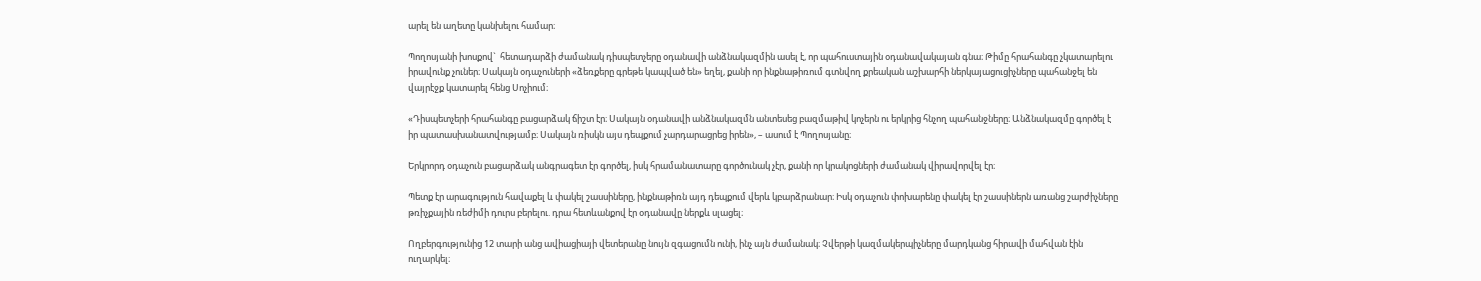արել են աղետը կանխելու համար։

Պողոսյանի խոսքով`  հետադարձի ժամանակ դիսպետչերը օդանավի անձնակազմին ասել է, որ պահուստային օդանավակայան գնա։ Թիմը հրահանգը չկատարելու իրավունք չուներ։ Սակայն օդաչուների «ձեռքերը գրեթե կապված են» եղել, քանի որ ինքնաթիռում գտնվող քրեական աշխարհի ներկայացուցիչները պահանջել են վայրէջք կատարել հենց Սոչիում։

«Դիսպետչերի հրահանգը բացարձակ ճիշտ էր։ Սակայն օդանավի անձնակազմն անտեսեց բազմաթիվ կոչերն ու երկրից հնչող պահանջները։ Անձնակազմը գործել է իր պատասխանատվությամբ։ Սակայն ռիսկն այս դեպքում չարդարացրեց իրեն», – ասում է Պողոսյանը։

Երկրորդ օդաչուն բացարձակ անգրագետ էր գործել, իսկ հրամանատարը գործունակ չէր, քանի որ կրակոցների ժամանակ վիրավորվել էր։

Պետք էր արագություն հավաքել և փակել շասսիները, ինքնաթիռն այդ դեպքում վերև կբարձրանար։ Իսկ օդաչուն փոխարենը փակել էր շասսիներն առանց շարժիչները թռիչքային ռեժիմի դուրս բերելու. դրա հետևանքով էր օդանավը ներքև սլացել։

Ողբերգությունից 12 տարի անց ավիացիայի վետերանը նույն զգացումն ունի, ինչ այն ժամանակ։ Չվերթի կազմակերպիչները մարդկանց հիրավի մահվան էին ուղարկել։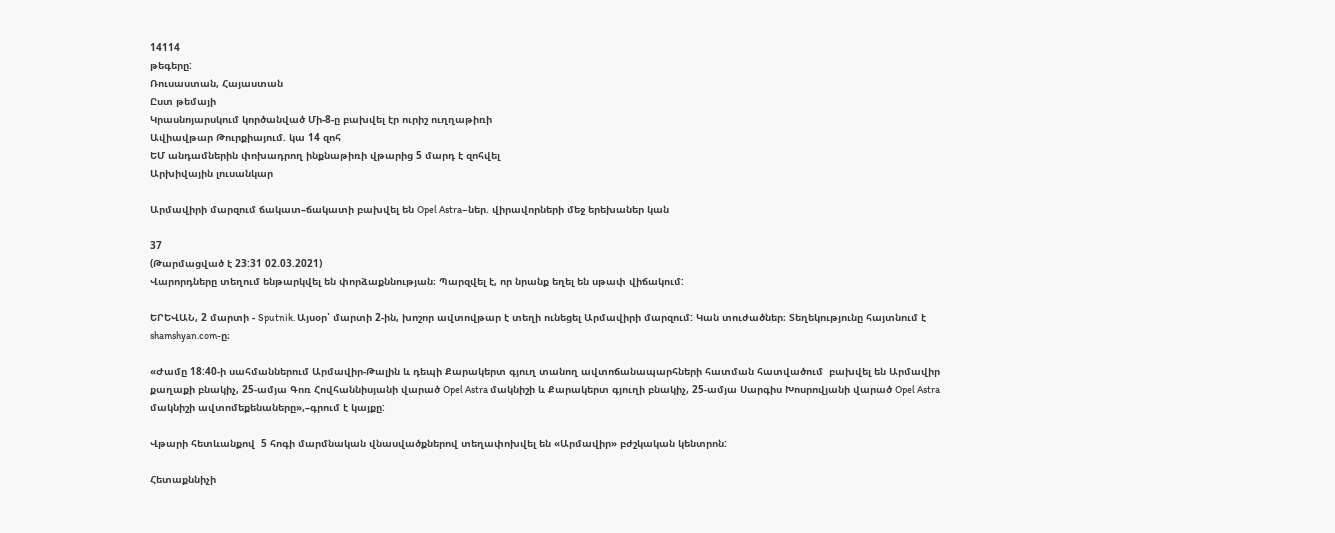14114
թեգերը:
Ռուսաստան, Հայաստան
Ըստ թեմայի
Կրասնոյարսկում կործանված Մի-8-ը բախվել էր ուրիշ ուղղաթիռի
Ավիավթար Թուրքիայում. կա 14 զոհ
ԵՄ անդամներին փոխադրող ինքնաթիռի վթարից 5 մարդ է զոհվել
Արխիվային լուսանկար

Արմավիրի մարզում ճակատ–ճակատի բախվել են Opel Astra–ներ. վիրավորների մեջ երեխաներ կան

37
(Թարմացված է 23:31 02.03.2021)
Վարորդները տեղում ենթարկվել են փորձաքննության։ Պարզվել է, որ նրանք եղել են սթափ վիճակում:

ԵՐԵՎԱՆ, 2 մարտի - Sputnik. Այսօր՝ մարտի 2-ին, խոշոր ավտովթար է տեղի ունեցել Արմավիրի մարզում: Կան տուժածներ։ Տեղեկությունը հայտնում է shamshyan.com-ը։

«Ժամը 18:40-ի սահմաններում Արմավիր-Թալին և դեպի Քարակերտ գյուղ տանող ավտոճանապարհների հատման հատվածում  բախվել են Արմավիր քաղաքի բնակիչ, 25-ամյա Գոռ Հովհաննիսյանի վարած Opel Astra մակնիշի և Քարակերտ գյուղի բնակիչ, 25-ամյա Սարգիս Խոսրովյանի վարած Opel Astra մակնիշի ավտոմեքենաները»,–գրում է կայքը:

Վթարի հետևանքով  5 հոգի մարմնական վնասվածքներով տեղափոխվել են «Արմավիր» բժշկական կենտրոն:

Հետաքննիչի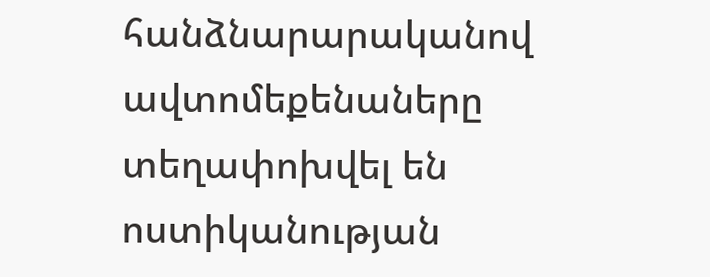հանձնարարականով ավտոմեքենաները տեղափոխվել են ոստիկանության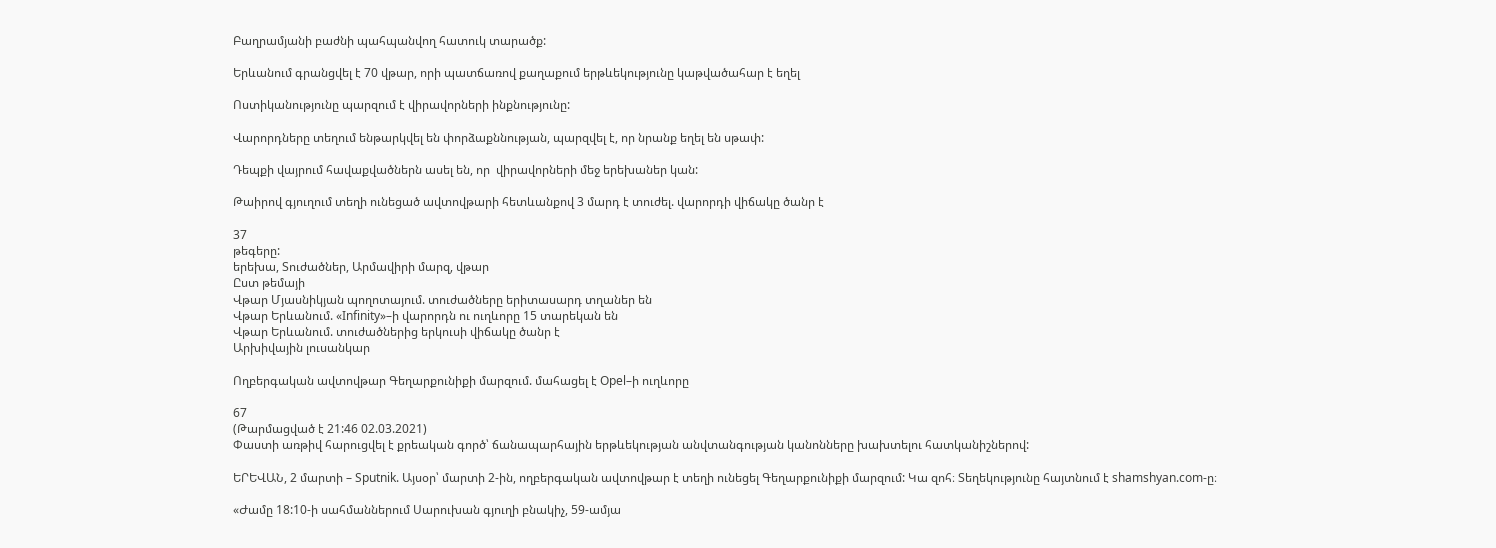Բաղրամյանի բաժնի պահպանվող հատուկ տարածք:

Երևանում գրանցվել է 70 վթար, որի պատճառով քաղաքում երթևեկությունը կաթվածահար է եղել

Ոստիկանությունը պարզում է վիրավորների ինքնությունը:

Վարորդները տեղում ենթարկվել են փորձաքննության, պարզվել է, որ նրանք եղել են սթափ:

Դեպքի վայրում հավաքվածներն ասել են, որ  վիրավորների մեջ երեխաներ կան:

Թաիրով գյուղում տեղի ունեցած ավտովթարի հետևանքով 3 մարդ է տուժել. վարորդի վիճակը ծանր է

37
թեգերը:
երեխա, Տուժածներ, Արմավիրի մարզ, վթար
Ըստ թեմայի
Վթար Մյասնիկյան պողոտայում. տուժածները երիտասարդ տղաներ են
Վթար Երևանում. «Infinity»–ի վարորդն ու ուղևորը 15 տարեկան են
Վթար Երևանում. տուժածներից երկուսի վիճակը ծանր է
Արխիվային լուսանկար

Ողբերգական ավտովթար Գեղարքունիքի մարզում. մահացել է Opel–ի ուղևորը

67
(Թարմացված է 21:46 02.03.2021)
Փաստի առթիվ հարուցվել է քրեական գործ՝ ճանապարհային երթևեկության անվտանգության կանոնները խախտելու հատկանիշներով:

ԵՐԵՎԱՆ, 2 մարտի – Sputnik. Այսօր՝ մարտի 2-ին, ողբերգական ավտովթար է տեղի ունեցել Գեղարքունիքի մարզում: Կա զոհ։ Տեղեկությունը հայտնում է shamshyan.com-ը։

«Ժամը 18:10-ի սահմաններում Սարուխան գյուղի բնակիչ, 59-ամյա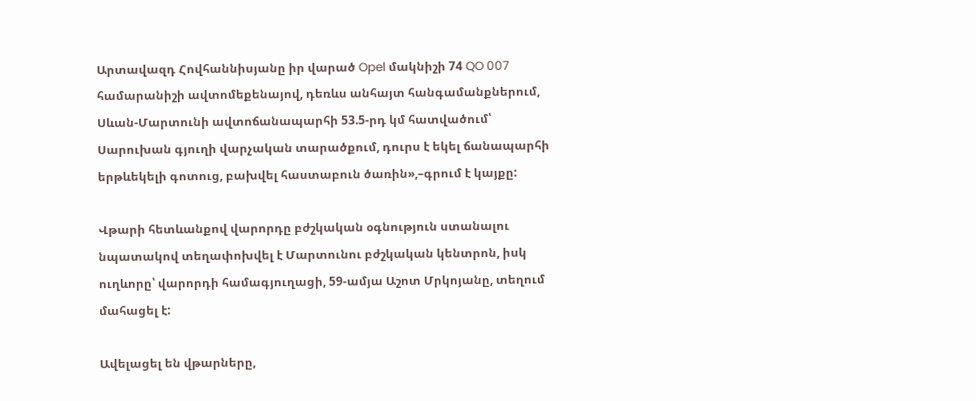Արտավազդ Հովհաննիսյանը իր վարած Opel մակնիշի 74 QO 007 համարանիշի ավտոմեքենայով, դեռևս անհայտ հանգամանքներում, Սևան-Մարտունի ավտոճանապարհի 53.5-րդ կմ հատվածում՝ Սարուխան գյուղի վարչական տարածքում, դուրս է եկել ճանապարհի երթևեկելի գոտուց, բախվել հաստաբուն ծառին»,–գրում է կայքը:

Վթարի հետևանքով վարորդը բժշկական օգնություն ստանալու նպատակով տեղափոխվել է Մարտունու բժշկական կենտրոն, իսկ ուղևորը՝ վարորդի համագյուղացի, 59-ամյա Աշոտ Մրկոյանը, տեղում մահացել է:

Ավելացել են վթարները,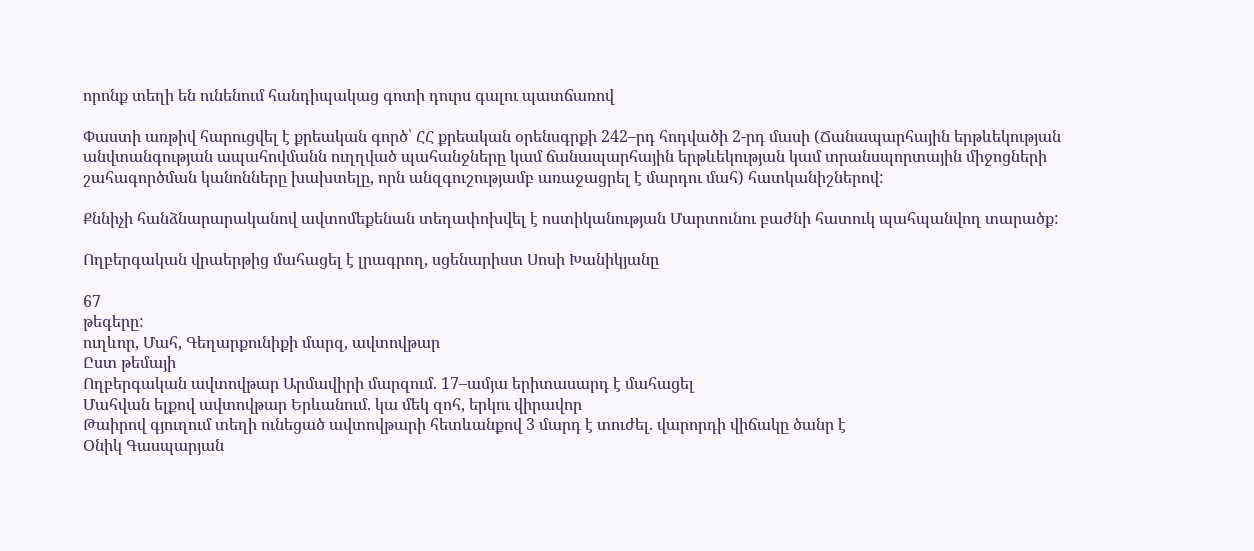որոնք տեղի են ունենում հանդիպակաց գոտի դուրս գալու պատճառով

Փաստի առթիվ հարուցվել է քրեական գործ՝ ՀՀ քրեական օրենսգրքի 242–րդ հոդվածի 2-րդ մասի (Ճանապարհային երթևեկության անվտանգության ապահովմանն ուղղված պահանջները կամ ճանապարհային երթևեկության կամ տրանսպորտային միջոցների շահագործման կանոնները խախտելը, որն անզգուշությամբ առաջացրել է մարդու մահ) հատկանիշներով:

Քննիչի հանձնարարականով ավտոմեքենան տեղափոխվել է ոստիկանության Մարտունու բաժնի հատուկ պահպանվող տարածք:

Ողբերգական վրաերթից մահացել է լրագրող, սցենարիստ Սոսի Խանիկյանը

67
թեգերը:
ուղևոր, Մահ, Գեղարքունիքի մարզ, ավտովթար
Ըստ թեմայի
Ողբերգական ավտովթար Արմավիրի մարզում. 17–ամյա երիտասարդ է մահացել
Մահվան ելքով ավտովթար Երևանում. կա մեկ զոհ, երկու վիրավոր
Թաիրով գյուղում տեղի ունեցած ավտովթարի հետևանքով 3 մարդ է տուժել. վարորդի վիճակը ծանր է
Օնիկ Գասպարյան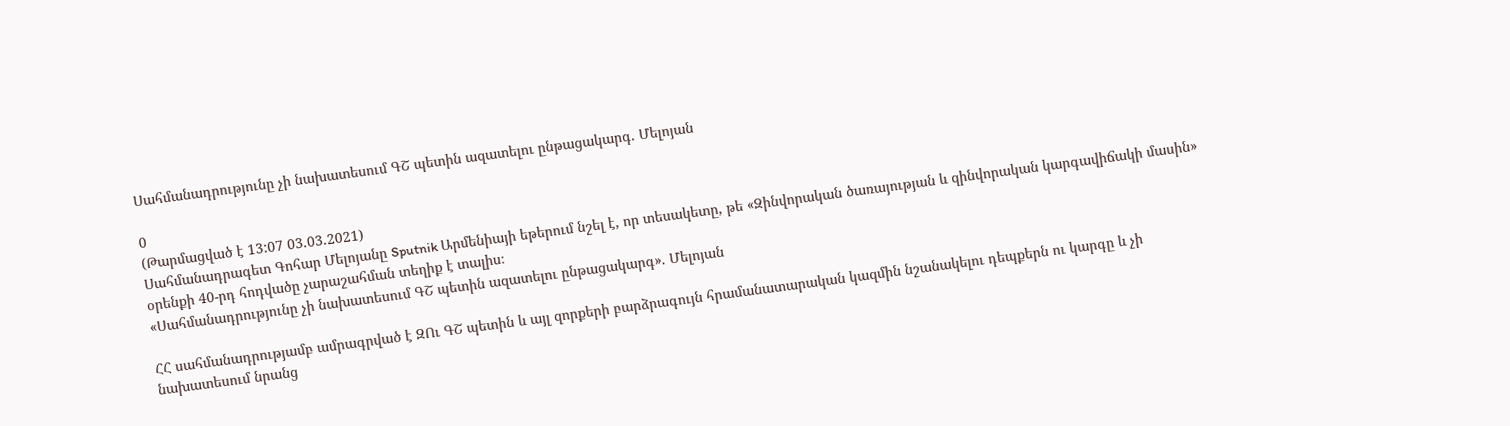Սահմանադրությունը չի նախատեսում ԳՇ պետին ազատելու ընթացակարգ. Մելոյան

0
(Թարմացված է 13:07 03.03.2021)
Սահմանադրագետ Գոհար Մելոյանը Sputnik Արմենիայի եթերում նշել է, որ տեսակետը, թե «Զինվորական ծառայության և զինվորական կարգավիճակի մասին» օրենքի 40-րդ հոդվածը չարաշահման տեղիք է տալիս։
«Սահմանադրությունը չի նախատեսում ԳՇ պետին ազատելու ընթացակարգ». Մելոյան

ՀՀ սահմանադրությամբ ամրագրված է ԶՈւ ԳՇ պետին և այլ զորքերի բարձրագույն հրամանատարական կազմին նշանակելու դեպքերն ու կարգը և չի նախատեսում նրանց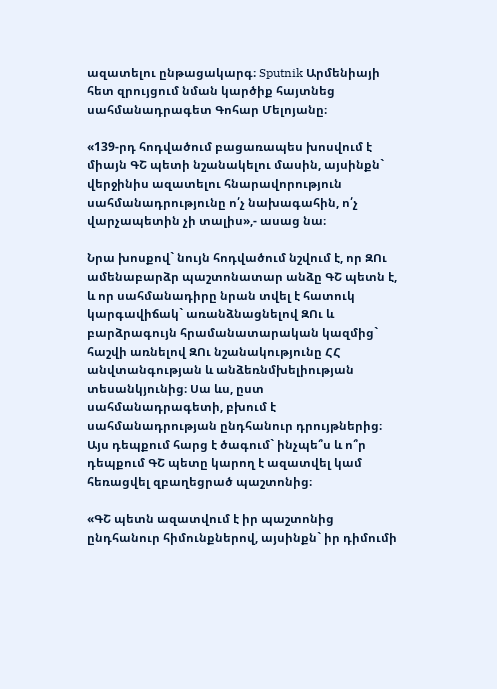ազատելու ընթացակարգ։ Sputnik Արմենիայի հետ զրույցում նման կարծիք հայտնեց սահմանադրագետ Գոհար Մելոյանը։

«139-րդ հոդվածում բացառապես խոսվում է միայն ԳՇ պետի նշանակելու մասին, այսինքն` վերջինիս ազատելու հնարավորություն սահմանադրությունը ո՛չ նախագահին, ո՛չ վարչապետին չի տալիս»,- ասաց նա։

Նրա խոսքով` նույն հոդվածում նշվում է, որ ԶՈւ ամենաբարձր պաշտոնատար անձը ԳՇ պետն է, և որ սահմանադիրը նրան տվել է հատուկ կարգավիճակ` առանձնացնելով ԶՈւ և բարձրագույն հրամանատարական կազմից` հաշվի առնելով ԶՈւ նշանակությունը ՀՀ անվտանգության և անձեռնմխելիության տեսանկյունից։ Սա ևս, ըստ սահմանադրագետի, բխում է սահմանադրության ընդհանուր դրույթներից։ Այս դեպքում հարց է ծագում` ինչպե՞ս և ո՞ր դեպքում ԳՇ պետը կարող է ազատվել կամ հեռացվել զբաղեցրած պաշտոնից։

«ԳՇ պետն ազատվում է իր պաշտոնից ընդհանուր հիմունքներով, այսինքն` իր դիմումի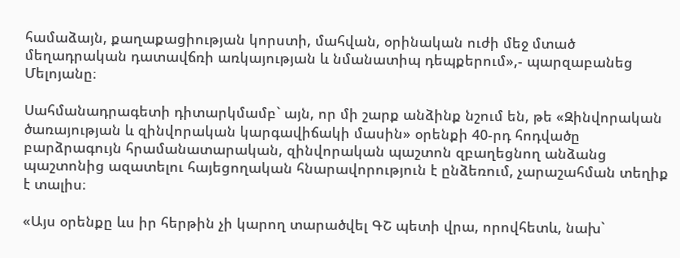համաձայն, քաղաքացիության կորստի, մահվան, օրինական ուժի մեջ մտած մեղադրական դատավճռի առկայության և նմանատիպ դեպքերում»,- պարզաբանեց Մելոյանը։

Սահմանադրագետի դիտարկմամբ` այն, որ մի շարք անձինք նշում են, թե «Զինվորական ծառայության և զինվորական կարգավիճակի մասին» օրենքի 40-րդ հոդվածը բարձրագույն հրամանատարական, զինվորական պաշտոն զբաղեցնող անձանց պաշտոնից ազատելու հայեցողական հնարավորություն է ընձեռում, չարաշահման տեղիք է տալիս։

«Այս օրենքը ևս իր հերթին չի կարող տարածվել ԳՇ պետի վրա, որովհետև, նախ`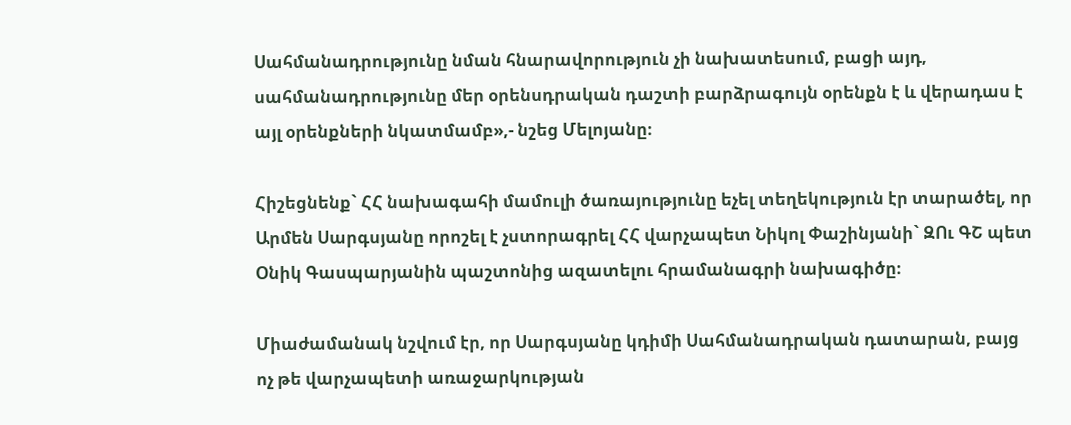Սահմանադրությունը նման հնարավորություն չի նախատեսում, բացի այդ, սահմանադրությունը մեր օրենսդրական դաշտի բարձրագույն օրենքն է և վերադաս է այլ օրենքների նկատմամբ»,- նշեց Մելոյանը։

Հիշեցնենք` ՀՀ նախագահի մամուլի ծառայությունը եչել տեղեկություն էր տարածել, որ Արմեն Սարգսյանը որոշել է չստորագրել ՀՀ վարչապետ Նիկոլ Փաշինյանի` ԶՈւ ԳՇ պետ Օնիկ Գասպարյանին պաշտոնից ազատելու հրամանագրի նախագիծը։

Միաժամանակ նշվում էր, որ Սարգսյանը կդիմի Սահմանադրական դատարան, բայց ոչ թե վարչապետի առաջարկության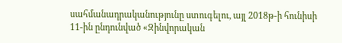սահմանադրականությունը ստուգելու, այլ 2018թ-ի հունիսի 11-ին ընդունված «Զինվորական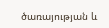ծառայության և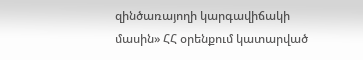զինծառայողի կարգավիճակի մասին» ՀՀ օրենքում կատարված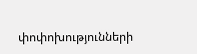փոփոխությունների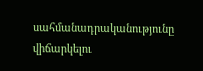սահմանադրականությունը վիճարկելու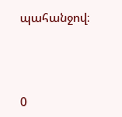պահանջով։



0